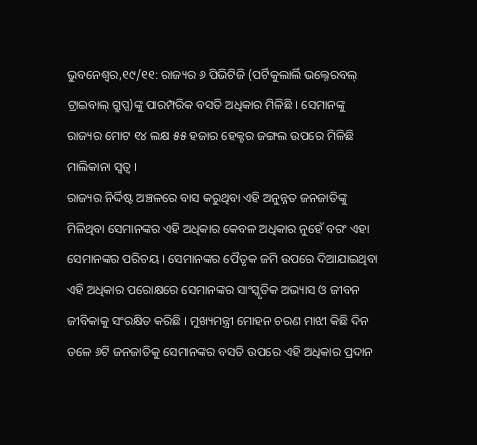ଭୁବନେଶ୍ୱର,୧୯/୧୧: ରାଜ୍ୟର ୬ ପିଭିଟିଜି (ପର୍ଟିକୁଲାର୍ଲି ଭଲ୍ନେରବଲ୍ ଟ୍ରାଇବାଲ୍ ଗ୍ରୁପ୍ସ)ଙ୍କୁ ପାରମ୍ପରିକ ବସତି ଅଧିକାର ମିଳିଛି । ସେମାନଙ୍କୁ ରାଜ୍ୟର ମୋଟ ୧୪ ଲକ୍ଷ ୫୫ ହଜାର ହେକ୍ଟର ଜଙ୍ଗଲ ଉପରେ ମିଳିଛି ମାଲିକାନା ସ୍ୱତ୍ୱ ।
ରାଜ୍ୟର ନିର୍ଦ୍ଦିଷ୍ଟ ଅଞ୍ଚଳରେ ବାସ କରୁଥିବା ଏହି ଅନୁନ୍ନତ ଜନଜାତିଙ୍କୁ ମିଳିଥିବା ସେମାନଙ୍କର ଏହି ଅଧିକାର କେବଳ ଅଧିକାର ନୁହେଁ ବରଂ ଏହା ସେମାନଙ୍କର ପରିଚୟ । ସେମାନଙ୍କର ପୈତୃକ ଜମି ଉପରେ ଦିଆଯାଇଥିବା ଏହି ଅଧିକାର ପରୋକ୍ଷରେ ସେମାନଙ୍କର ସାଂସ୍କୃତିକ ଅଭ୍ୟାସ ଓ ଜୀବନ ଜୀବିକାକୁ ସଂରକ୍ଷିତ କରିଛି । ମୁଖ୍ୟମନ୍ତ୍ରୀ ମୋହନ ଚରଣ ମାଝୀ କିଛି ଦିନ ତଳେ ୬ଟି ଜନଜାତିକୁ ସେମାନଙ୍କର ବସତି ଉପରେ ଏହି ଅଧିକାର ପ୍ରଦାନ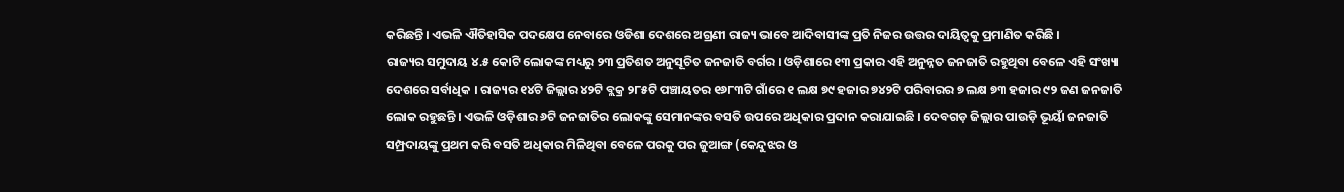କରିଛନ୍ତି । ଏଭଳି ଐତିହାସିକ ପଦକ୍ଷେପ ନେବାରେ ଓଡିଶା ଦେଶରେ ଅଗ୍ରଣୀ ରାଜ୍ୟ ଭାବେ ଆଦିବାସୀଙ୍କ ପ୍ରତି ନିଜର ଉତ୍ତର ଦାୟିତ୍ୱକୁ ପ୍ରମାଣିତ କରିଛି ।
ରାଜ୍ୟର ସମୁଦାୟ ୪.୫ କୋଟି ଲୋକଙ୍କ ମଧ୍ୟରୁ ୨୩ ପ୍ରତିଶତ ଅନୁସୂଚିତ ଜନଜାତି ବର୍ଗର । ଓଡ଼ିଶାରେ ୧୩ ପ୍ରକାର ଏହି ଅନୁନ୍ନତ ଜନଜାତି ରହୁଥିବା ବେଳେ ଏହି ସଂଖ୍ୟା ଦେଶରେ ସର୍ବାଧିକ । ରାଜ୍ୟର ୧୪ଟି ଜିଲ୍ଲାର ୪୨ଟି ବ୍ଲକ୍ର ୨୮୫ଟି ପଞ୍ଚାୟତର ୧୬୮୩ଟି ଗାଁରେ ୧ ଲକ୍ଷ ୭୯ ହଜାର ୭୪୨ଟି ପରିବାରର ୭ ଲକ୍ଷ ୭୩ ହଜାର ୯୨ ଜଣ ଜନଜାତି ଲୋକ ରହୁଛନ୍ତି । ଏଭଳି ଓଡ଼ିଶାର ୬ଟି ଜନଜାତିର ଲୋକଙ୍କୁ ସେମାନଙ୍କର ବସତି ଉପରେ ଅଧିକାର ପ୍ରଦାନ କରାଯାଇଛି । ଦେବଗଡ଼ ଜିଲ୍ଲାର ପାଉଡ଼ି ଭୂୟାଁ ଜନଜାତି ସମ୍ପ୍ରଦାୟଙ୍କୁ ପ୍ରଥମ କରି ବସତି ଅଧିକାର ମିଳିଥିବା ବେଳେ ପରକୁ ପର ଜୁଆଙ୍ଗ (କେନ୍ଦୁଝର ଓ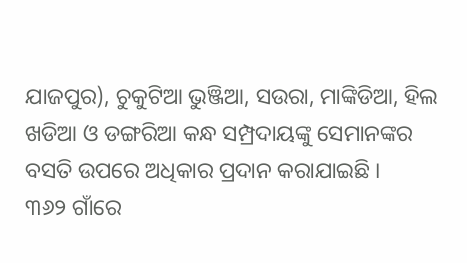ଯାଜପୁର), ଚୁକୁଟିଆ ଭୁଞ୍ଜିଆ, ସଉରା, ମାଙ୍କିଡିଆ, ହିଲ ଖଡିଆ ଓ ଡଙ୍ଗରିଆ କନ୍ଧ ସମ୍ପ୍ରଦାୟଙ୍କୁ ସେମାନଙ୍କର ବସତି ଉପରେ ଅଧିକାର ପ୍ରଦାନ କରାଯାଇଛି ।
୩୬୨ ଗାଁରେ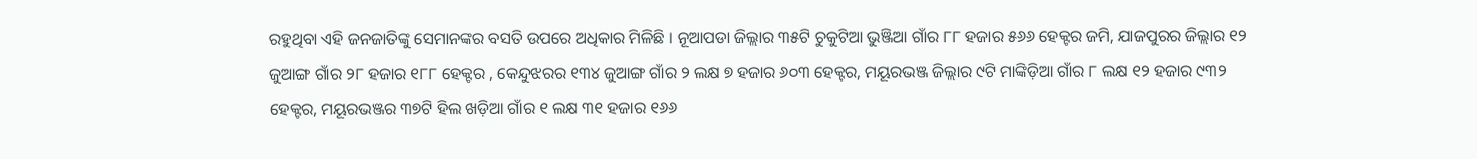ରହୁଥିବା ଏହି ଜନଜାତିଙ୍କୁ ସେମାନଙ୍କର ବସତି ଉପରେ ଅଧିକାର ମିଳିଛି । ନୂଆପଡା ଜିଲ୍ଲାର ୩୫ଟି ଚୁକୁଟିଆ ଭୁଞ୍ଜିଆ ଗାଁର ୮୮ ହଜାର ୫୬୬ ହେକ୍ଟର ଜମି, ଯାଜପୁରର ଜିଲ୍ଲାର ୧୨ ଜୁଆଙ୍ଗ ଗାଁର ୨୮ ହଜାର ୧୮୮ ହେକ୍ଟର , କେନ୍ଦୁଝରର ୧୩୪ ଜୁଆଙ୍ଗ ଗାଁର ୨ ଲକ୍ଷ ୭ ହଜାର ୬୦୩ ହେକ୍ଟର, ମୟୂରଭଞ୍ଜ ଜିଲ୍ଲାର ୯ଟି ମାଙ୍କିଡ଼ିଆ ଗାଁର ୮ ଲକ୍ଷ ୧୨ ହଜାର ୯୩୨ ହେକ୍ଟର, ମୟୂରଭଞ୍ଜର ୩୭ଟି ହିଲ ଖଡ଼ିଆ ଗାଁର ୧ ଲକ୍ଷ ୩୧ ହଜାର ୧୬୬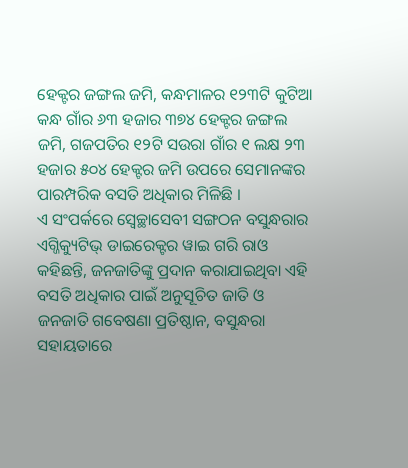ହେକ୍ଟର ଜଙ୍ଗଲ ଜମି, କନ୍ଧମାଳର ୧୨୩ଟି କୁଟିଆ କନ୍ଧ ଗାଁର ୬୩ ହଜାର ୩୭୪ ହେକ୍ଟର ଜଙ୍ଗଲ ଜମି, ଗଜପତିର ୧୨ଟି ସଉରା ଗାଁର ୧ ଲକ୍ଷ ୨୩ ହଜାର ୫୦୪ ହେକ୍ଟର ଜମି ଉପରେ ସେମାନଙ୍କର ପାରମ୍ପରିକ ବସତି ଅଧିକାର ମିଳିଛି ।
ଏ ସଂପର୍କରେ ସ୍ୱେଚ୍ଛାସେବୀ ସଙ୍ଗଠନ ବସୁନ୍ଧରାର ଏଗ୍ଜିକ୍ୟୁଟିଭ୍ ଡାଇରେକ୍ଟର ୱାଇ ଗରି ରାଓ କହିଛନ୍ତି, ଜନଜାତିଙ୍କୁ ପ୍ରଦାନ କରାଯାଇଥିବା ଏହି ବସତି ଅଧିକାର ପାଇଁ ଅନୁସୂଚିତ ଜାତି ଓ ଜନଜାତି ଗବେଷଣା ପ୍ରତିଷ୍ଠାନ, ବସୁନ୍ଧରା ସହାୟତାରେ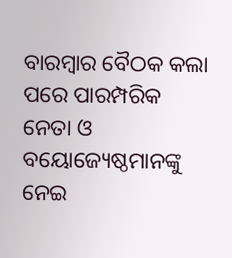ବାରମ୍ୱାର ବୈଠକ କଲା ପରେ ପାରମ୍ପରିକ ନେତା ଓ ବୟୋଜ୍ୟେଷ୍ଠମାନଙ୍କୁ ନେଇ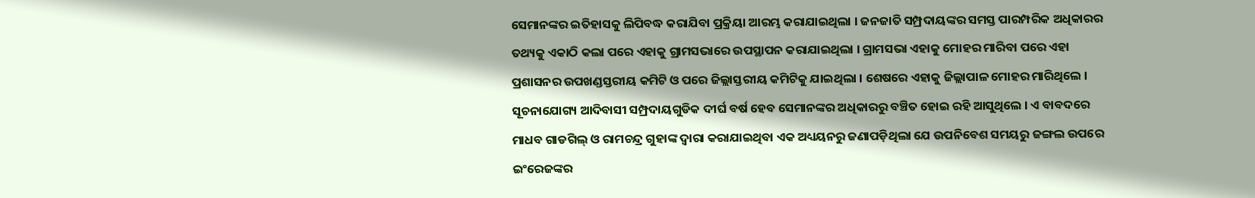ସେମାନଙ୍କର ଇତିହାସକୁ ଲିପିବଦ୍ଧ କରାଯିବା ପ୍ରକ୍ରିୟା ଆରମ୍ଭ କରାଯାଇଥିଲା । ଜନଜାତି ସମ୍ପ୍ରଦାୟଙ୍କର ସମସ୍ତ ପାରମ୍ପରିକ ଅଧିକାରର ତଥ୍ୟକୁ ଏକାଠି କଲା ପରେ ଏହାକୁ ଗ୍ରାମସଭାରେ ଉପସ୍ଥାପନ କରାଯାଇଥିଲା । ଗ୍ରାମସଭା ଏହାକୁ ମୋହର ମାରିବା ପରେ ଏହା ପ୍ରଶାସନର ଉପଖଣ୍ଡସ୍ତରୀୟ କମିଟି ଓ ପରେ ଜିଲ୍ଲାସ୍ତରୀୟ କମିଟିକୁ ଯାଇଥିଲା । ଶେଷରେ ଏହାକୁ ଜିଲ୍ଲାପାଳ ମୋହର ମାରିଥିଲେ ।
ସୂଚନାଯୋଗ୍ୟ ଆଦିବାସୀ ସମ୍ପ୍ରଦାୟଗୁଡିକ ଦୀର୍ଘ ବର୍ଷ ହେବ ସେମାନଙ୍କର ଅଧିକାରରୁ ବଞ୍ଚିତ ହୋଇ ରହି ଆସୁଥିଲେ । ଏ ବାବଦରେ ମାଧବ ଗାଡଗିଲ୍ ଓ ରାମଚନ୍ଦ୍ର ଗୁହାଙ୍କ ଦ୍ୱାରା କରାଯାଇଥିବା ଏକ ଅଧ୍ୟୟନରୁ ଜଣାପଡ଼ିଥିଲା ଯେ ଉପନିବେଶ ସମୟରୁ ଜଙ୍ଗଲ ଉପରେ ଇଂରେଜଙ୍କର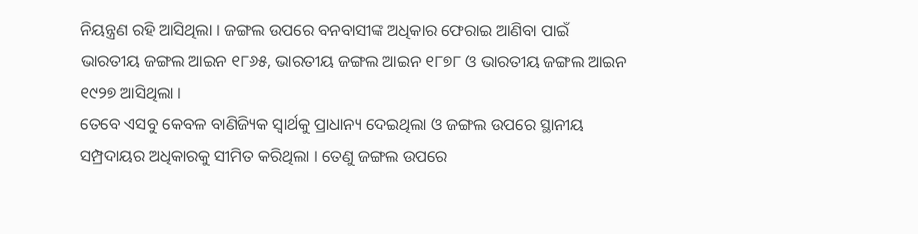ନିୟନ୍ତ୍ରଣ ରହି ଆସିଥିଲା । ଜଙ୍ଗଲ ଉପରେ ବନବାସୀଙ୍କ ଅଧିକାର ଫେରାଇ ଆଣିବା ପାଇଁ ଭାରତୀୟ ଜଙ୍ଗଲ ଆଇନ ୧୮୬୫, ଭାରତୀୟ ଜଙ୍ଗଲ ଆଇନ ୧୮୭୮ ଓ ଭାରତୀୟ ଜଙ୍ଗଲ ଆଇନ ୧୯୨୭ ଆସିଥିଲା ।
ତେବେ ଏସବୁ କେବଳ ବାଣିଜ୍ୟିକ ସ୍ୱାର୍ଥକୁ ପ୍ରାଧାନ୍ୟ ଦେଇଥିଲା ଓ ଜଙ୍ଗଲ ଉପରେ ସ୍ଥାନୀୟ ସମ୍ପ୍ରଦାୟର ଅଧିକାରକୁ ସୀମିତ କରିଥିଲା । ତେଣୁ ଜଙ୍ଗଲ ଉପରେ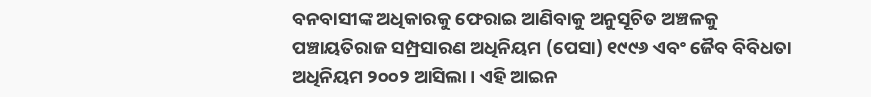ବନବାସୀଙ୍କ ଅଧିକାରକୁ ଫେରାଇ ଆଣିବାକୁ ଅନୁସୂଚିତ ଅଞ୍ଚଳକୁ ପଞ୍ଚାୟତିରାଜ ସମ୍ପ୍ରସାରଣ ଅଧିନିୟମ (ପେସା) ୧୯୯୬ ଏବଂ ଜୈବ ବିବିଧତା ଅଧିନିୟମ ୨୦୦୨ ଆସିଲା । ଏହି ଆଇନ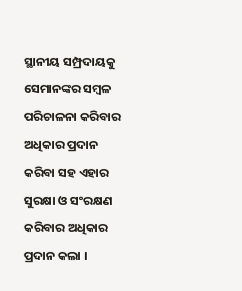ସ୍ଥାନୀୟ ସମ୍ପ୍ରଦାୟକୁ ସେମାନଙ୍କର ସମ୍ୱଳ ପରିଚାଳନା କରିବାର ଅଧିକାର ପ୍ରଦାନ କରିବା ସହ ଏହାର ସୁରକ୍ଷା ଓ ସଂରକ୍ଷଣ କରିବାର ଅଧିକାର ପ୍ରଦାନ କଲା ।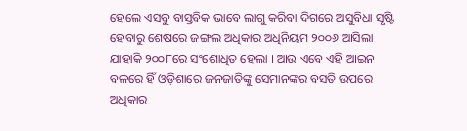ହେଲେ ଏସବୁ ବାସ୍ତବିକ ଭାବେ ଲାଗୁ କରିବା ଦିଗରେ ଅସୁବିଧା ସୃଷ୍ଟି ହେବାରୁ ଶେଷରେ ଜଙ୍ଗଲ ଅଧିକାର ଅଧିନିୟମ ୨୦୦୬ ଆସିଲା ଯାହାକି ୨୦୦୮ରେ ସଂଶୋଧିତ ହେଲା । ଆଉ ଏବେ ଏହି ଆଇନ ବଳରେ ହିଁ ଓଡ଼ିଶାରେ ଜନଜାତିଙ୍କୁ ସେମାନଙ୍କର ବସତି ଉପରେ ଅଧିକାର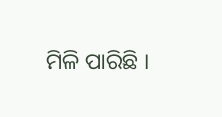ମିଳି ପାରିଛି ।